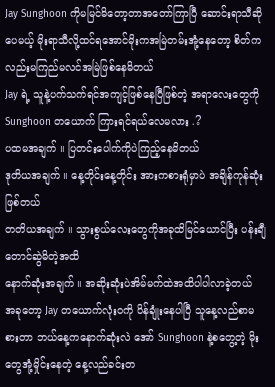Jay Sunghoon ကိုမမြင်မိတော့တာအတော်ကြာပြီ ဆောင်းရာသီဆိုပေမယ့် မိုးရာသီလို့ထင်ရအောင်မိုးကအမြဲတမ်းအုံ့နေတော့ စိတ်ကလည်းမကြည်မလင်အမြဲဖြစ်နေမိတယ်
Jay ရဲ့ သူနဲ့ပက်သက်ရင်အကျင့်ဖြစ်နေပြီဖြစ်တဲ့ အရာလေးတွေကို Sunghoon တယောက် ကြားရင်ရယ်လေမလား .?
ပထမအချက် ။ ပြတင်းပေါက်ကိုပဲကြည့်နေမိတယ်
ဒုတိယအချက် ။ နေ့တိုင်းနေ့တိုင်း အားကစားရုံမှာပဲ အချိန်ကုန်ဆုံးဖြစ်တယ်
တတိယအချက် ။ သွားစွယ်လေးတွေကိုအခုထိမြင်ယောင်ပြီး ပန်းချီတောင်ဆွဲမိတဲ့အထိ
နောက်ဆုံးအချက် ။ အဆိုးဆုံးပဲအိမ်မက်ထဲအထိပါပါလာခဲ့တယ်
အခုတော့ Jay တယောက်လုံး၀ကို ပိန်ချုံးနေပါပြီ သူနေ့လည်စာမစားတာ ဘယ်နေ့ကနောက်ဆုံးလဲ အော် Sunghoon နဲ့စတွေ့တဲ့ မိုးတွေအုံ့မှိုင်းနေတဲ့ နေ့လည်ခင်းတ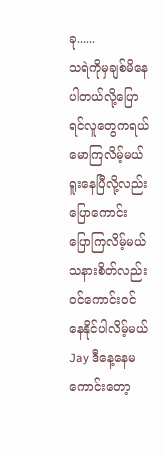ခု......
သရဲကိုမှချစ်မိနေပါတယ်လို့ပြောရင်လူတွေကရယ်မောကြလိမ့်မယ် ရူးနေပြီလို့လည်းပြောကောင်းပြောကြလိမ့်မယ် သနားစိတ်လည်း၀င်ကောင်း၀င်နေနိုင်ပါလိမ့်မယ်
Jay ဒီနေ့နေမကောင်းတော့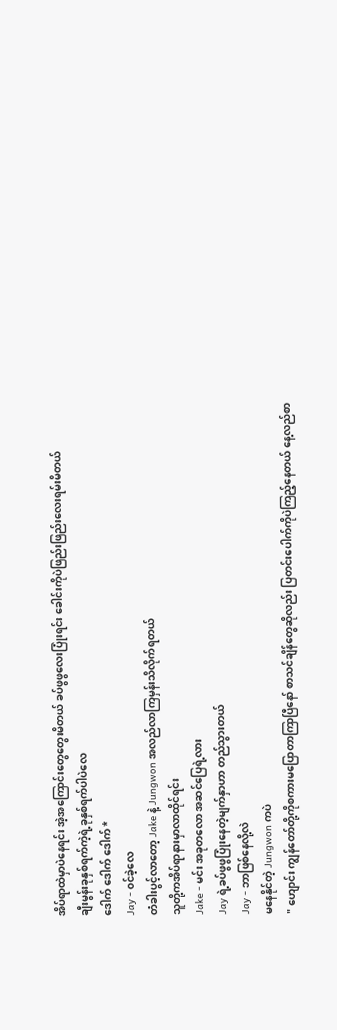အိပ်ရာထဲမှာပဲနေရင်း အဲ့အကြောင်းတွေတွေးမိတယ် ခပ်ဖွဖွလေးပြုံးရင်း ခေါင်းကိုပဲဖြည်းဖြည်းလေးရမ်းမိတယ်
ချီးမွန်းခုနှစ်ရက်ကဲ့ရဲ့ခုနှစ်ရက်ပါပဲလေ
ဒေါက် ဒေါက် ဒေါက် *
Jay - ၀င်ခဲ့လေ
တံခါးပွင့်လာတော့ Jake နဲ့ Jungwon အလည်လာကြမှန်းသိလိုက်ရတယ်
သူတို့ကအိပ်ရာနားမှာလာထိုင်ရင်း
Jake - မင်း အခုတလော အဆင်ပြေရဲ့လား
Jay ရဲ့ခပ်ဖွဖွပြုံးနေတဲ့မျက်နှာဟာ တည်သွားတယ်
Jay - ဘာဖြစ်နေလို့လဲ
မနေနိုင်တဲ့ Jungwon ကပဲ
" ဟျောင်း ကျွန်တော်တို့ကိုစကားမပြောတာကြာပြီနော် စာသင်ချိန်တွေဆိုလည်း ပြတင်းပေါက်ကိုပဲကြည့်နေတယ် နေ့လည်စာ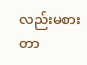လည်းမစားတာ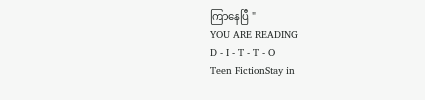ကြာနေပြီ "
YOU ARE READING
D - I - T - T - O
Teen FictionStay in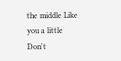the middle Like you a little Don't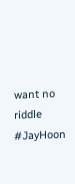want no riddle #JayHoon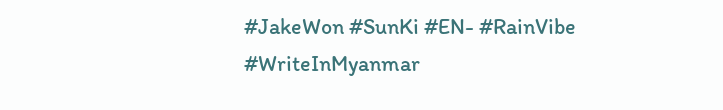#JakeWon #SunKi #EN- #RainVibe #WriteInMyanmar